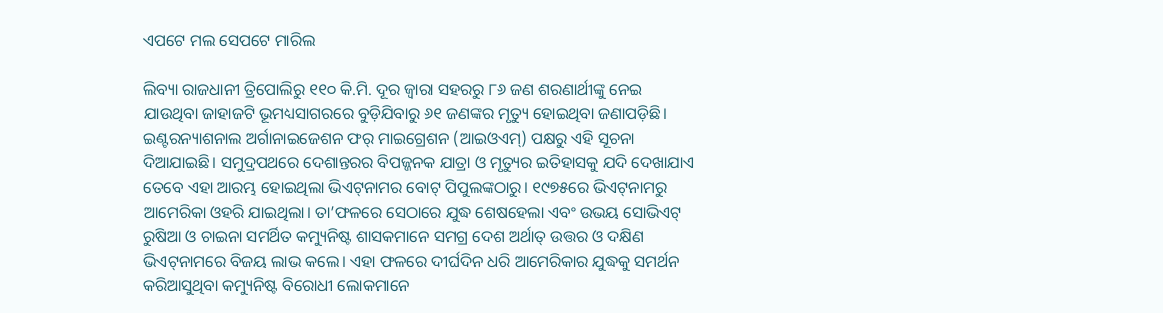ଏପଟେ ମଲ ସେପଟେ ମାରିଲ

ଲିବ୍ୟା ରାଜଧାନୀ ତ୍ରିପୋଲିରୁ ୧୧୦ କି.ମି. ଦୂର ଜ୍ୱାରା ସହରରୁ ୮୬ ଜଣ ଶରଣାର୍ଥୀଙ୍କୁ ନେଇ ଯାଉଥିବା ଜାହାଜଟି ଭୂମଧ୍ୟସାଗରରେ ବୁଡ଼ିଯିବାରୁ ୬୧ ଜଣଙ୍କର ମୃତ୍ୟୁ ହୋଇଥିବା ଜଣାପଡ଼ିଛି। ଇଣ୍ଟରନ୍ୟାଶନାଲ ଅର୍ଗାନାଇଜେଶନ ଫର୍‌ ମାଇଗ୍ରେଶନ (ଆଇଓଏମ୍‌) ପକ୍ଷରୁ ଏହି ସୂଚନା ଦିଆଯାଇଛି। ସମୁଦ୍ରପଥରେ ଦେଶାନ୍ତରର ବିପଜ୍ଜନକ ଯାତ୍ରା ଓ ମୃତ୍ୟୁର ଇତିହାସକୁ ଯଦି ଦେଖାଯାଏ ତେବେ ଏହା ଆରମ୍ଭ ହୋଇଥିଲା ଭିଏଟ୍‌ନାମର ବୋଟ୍‌ ପିପୁଲଙ୍କଠାରୁ। ୧୯୭୫ରେ ଭିଏଟ୍‌ନାମରୁ ଆମେରିକା ଓହରି ଯାଇଥିଲା। ତା’ଫଳରେ ସେଠାରେ ଯୁଦ୍ଧ ଶେଷହେଲା ଏବଂ ଉଭୟ ସୋଭିଏଟ୍‌ ରୁଷିଆ ଓ ଚାଇନା ସମର୍ଥିତ କମ୍ୟୁନିଷ୍ଟ ଶାସକମାନେ ସମଗ୍ର ଦେଶ ଅର୍ଥାତ୍‌ ଉତ୍ତର ଓ ଦକ୍ଷିଣ ଭିଏଟ୍‌ନାମରେ ବିଜୟ ଲାଭ କଲେ। ଏହା ଫଳରେ ଦୀର୍ଘଦିନ ଧରି ଆମେରିକାର ଯୁଦ୍ଧକୁ ସମର୍ଥନ କରିଆସୁଥିବା କମ୍ୟୁନିଷ୍ଟ ବିରୋଧୀ ଲୋକମାନେ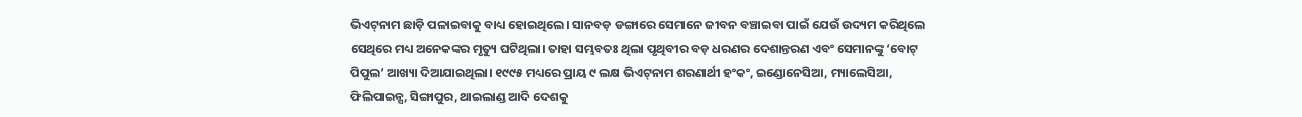ଭିଏଟ୍‌ନାମ ଛାଡ଼ି ପଳାଇବାକୁ ବାଧ୍ୟ ହୋଇଥିଲେ। ସାନବଡ଼ ଡଙ୍ଗାରେ ସେମାନେ ଜୀବନ ବଞ୍ଚାଇବା ପାଇଁ ଯେଉଁ ଉଦ୍ୟମ କରିଥିଲେ ସେଥିରେ ମଧ୍ୟ ଅନେକଙ୍କର ମୃତ୍ୟୁ ଘଟିଥିଲା। ତାହା ସମ୍ଭବତଃ ଥିଲା ପୃଥିବୀର ବଡ଼ ଧରଣର ଦେଶାନ୍ତରଣ ଏବଂ ସେମାନଙ୍କୁ ‘ବୋଟ୍‌ ପିପୁଲ’ ଆଖ୍ୟା ଦିଆଯାଇଥିଲା। ୧୯୯୫ ମଧ୍ୟରେ ପ୍ରାୟ ୯ ଲକ୍ଷ ଭିଏଟ୍‌ନାମ ଶରଣାର୍ଥୀ ହଂକଂ, ଇଣ୍ଡୋନେସିଆ, ମ୍ୟାଲେସିଆ, ଫିଲିପାଇନ୍ସ, ସିଙ୍ଗାପୁର, ଥାଇଲାଣ୍ଡ ଆଦି ଦେଶକୁ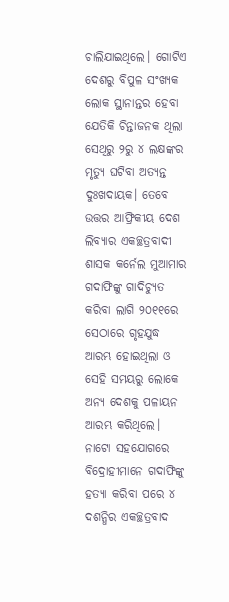ଚାଲିଯାଇଥିଲେ। ଗୋଟିଏ ଦେଶରୁ ବିପୁଳ ସଂଖ୍ୟକ ଲୋକ ସ୍ଥାନାନ୍ତର ହେବା ଯେତିକି ଚିନ୍ତାଜନକ ଥିଲା ସେଥିରୁ ୨ରୁ ୪ ଲକ୍ଷଙ୍କର ମୃତ୍ୟୁ ଘଟିବା ଅତ୍ୟନ୍ତ ଦୁଃଖଦାୟକ। ତେବେ ଉତ୍ତର ଆଫ୍ରିକୀୟ ଦେଶ ଲିବ୍ୟାର ଏକଚ୍ଛତ୍ରବାଦୀ ଶାସକ କର୍ନେଲ ମୁଆମାର ଗଦାଫିଙ୍କୁ ଗାଦିଚ୍ୟୁତ କରିବା ଲାଗି ୨୦୧୧ରେ ସେଠାରେ ଗୃହଯୁଦ୍ଧ ଆରମ୍ଭ ହୋଇଥିଲା ଓ ସେହି ସମୟରୁ ଲୋକେ ଅନ୍ୟ ଦେଶକୁ ପଳାୟନ ଆରମ୍ଭ କରିଥିଲେ। ନାଟୋ ସହଯୋଗରେ ବିଦ୍ରୋହୀମାନେ ଗଦାଫିଙ୍କୁ ହତ୍ୟା କରିବା ପରେ ୪ ଦଶନ୍ଧିର ଏକଚ୍ଛତ୍ରବାଦ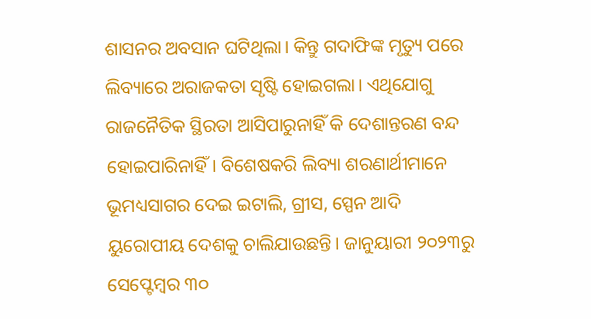ଶାସନର ଅବସାନ ଘଟିଥିଲା। କିନ୍ତୁ ଗଦାଫିଙ୍କ ମୃତ୍ୟୁ ପରେ ଲିବ୍ୟାରେ ଅରାଜକତା ସୃଷ୍ଟି ହୋଇଗଲା। ଏଥିଯୋଗୁ ରାଜନୈତିକ ସ୍ଥିରତା ଆସିପାରୁନାହିଁ କି ଦେଶାନ୍ତରଣ ବନ୍ଦ ହୋଇପାରିନାହିଁ। ବିଶେଷକରି ଲିବ୍ୟା ଶରଣାର୍ଥୀମାନେ ଭୂମଧ୍ୟସାଗର ଦେଇ ଇଟାଲି, ଗ୍ରୀସ, ସ୍ପେନ ଆଦି ୟୁରୋପୀୟ ଦେଶକୁ ଚାଲିଯାଉଛନ୍ତି। ଜାନୁୟାରୀ ୨୦୨୩ରୁ ସେପ୍ଟେମ୍ବର ୩୦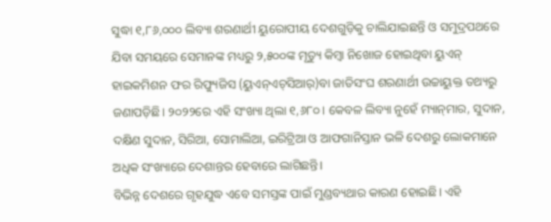ସୁଦ୍ଧା ୧,୮୬,୦୦୦ ଲିବ୍ୟା ଶରଣାର୍ଥୀ ୟୁରୋପୀୟ ଦେଶଗୁଡ଼ିକୁ ଚାଲିଯାଇଛନ୍ତି ଓ ସମୁଦ୍ରପଥରେ ଯିବା ସମୟରେ ସେମାନଙ୍କ ମଧ୍ୟରୁ ୨,୫୦୦ଙ୍କ ମୃତ୍ୟୁ କିମ୍ବା ନିଖୋଜ ହୋଇଥିବା ୟୁଏନ୍‌ ହାଇକମିଶନ ଫର ରିଫ୍ୟୁଜିସ (ୟୁଏନ୍‌ଏଚ୍‌ସିଆର୍‌)ବା ଜାତିସଂଘ ଶରଣାର୍ଥୀ ଉଚ୍ଚାୟୁକ୍ତ ତଥ୍ୟରୁ ଜଣାପଡ଼ିଛି। ୨୦୨୨ରେ ଏହି ସଂଖ୍ୟା ଥିଲା ୧,୬୮୦। କେବଳ ଲିବ୍ୟା ନୁହେଁ ମ୍ୟାନ୍‌ମାର, ସୁଦାନ, ଦକ୍ଷିଣ ସୁଦାନ, ସିରିଆ, ସୋମାଲିଆ, ଇରିଟ୍ରିଆ ଓ ଆଫଗାନିସ୍ତାନ ଭଳି ଦେଶରୁ ଲୋକମାନେ ଅଧିକ ସଂଖ୍ୟାରେ ଦେଶାନ୍ତର ହେବାରେ ଲାଗିଛନ୍ତି।
ବିଭିନ୍ନ ଦେଶରେ ଗୃହଯୁଦ୍ଧ ଏବେ ସମସ୍ତଙ୍କ ପାଇଁ ମୁଣ୍ଡବ୍ୟଥାର କାରଣ ହୋଇଛି। ଏହି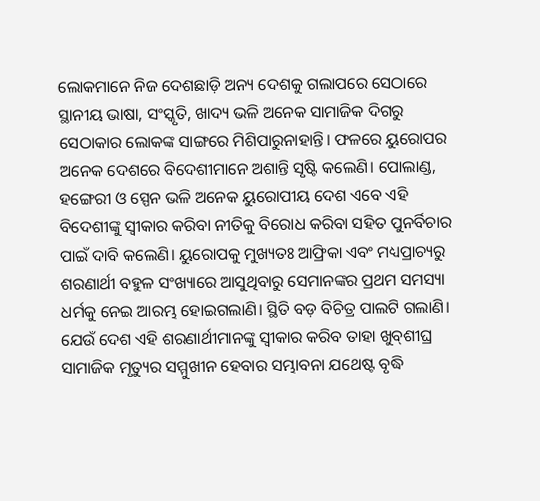ଲୋକମାନେ ନିଜ ଦେଶଛାଡ଼ି ଅନ୍ୟ ଦେଶକୁ ଗଲାପରେ ସେଠାରେ ସ୍ଥାନୀୟ ଭାଷା, ସଂସ୍କୃତି, ଖାଦ୍ୟ ଭଳି ଅନେକ ସାମାଜିକ ଦିଗରୁ ସେଠାକାର ଲୋକଙ୍କ ସାଙ୍ଗରେ ମିଶିପାରୁନାହାନ୍ତି। ଫଳରେ ୟୁରୋପର ଅନେକ ଦେଶରେ ବିଦେଶୀମାନେ ଅଶାନ୍ତି ସୃଷ୍ଟି କଲେଣି। ପୋଲାଣ୍ଡ, ହଙ୍ଗେରୀ ଓ ସ୍ପେନ ଭଳି ଅନେକ ୟୁରୋପୀୟ ଦେଶ ଏବେ ଏହି ବିଦେଶୀଙ୍କୁ ସ୍ବୀକାର କରିବା ନୀତିକୁ ବିରୋଧ କରିବା ସହିତ ପୁନର୍ବିଚାର ପାଇଁ ଦାବି କଲେଣି। ୟୁରୋପକୁ ମୁଖ୍ୟତଃ ଆଫ୍ରିକା ଏବଂ ମଧ୍ୟପ୍ରାଚ୍ୟରୁ ଶରଣାର୍ଥୀ ବହୁଳ ସଂଖ୍ୟାରେ ଆସୁଥିବାରୁ ସେମାନଙ୍କର ପ୍ରଥମ ସମସ୍ୟା ଧର୍ମକୁ ନେଇ ଆରମ୍ଭ ହୋଇଗଲାଣି। ସ୍ଥିତି ବଡ଼ ବିଚିତ୍ର ପାଲଟି ଗଲାଣି। ଯେଉଁ ଦେଶ ଏହି ଶରଣାର୍ଥୀମାନଙ୍କୁ ସ୍ବୀକାର କରିବ ତାହା ଖୁବ୍‌ଶୀଘ୍ର ସାମାଜିକ ମୃତ୍ୟୁର ସମ୍ମୁଖୀନ ହେବାର ସମ୍ଭାବନା ଯଥେଷ୍ଟ ବୃଦ୍ଧି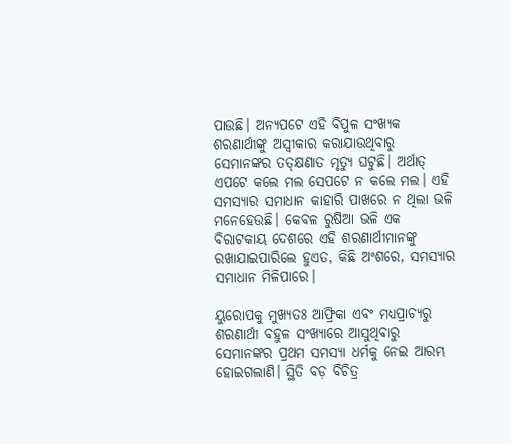ପାଉଛି। ଅନ୍ୟପଟେ ଏହି ବିପୁଳ ସଂଖ୍ୟକ ଶରଣାର୍ଥୀଙ୍କୁ ଅସ୍ବୀକାର କରାଯାଉଥିବାରୁ ସେମାନଙ୍କର ତତ୍‌କ୍ଷଣାତ ମୃତ୍ୟୁ ଘଟୁଛି। ଅର୍ଥାତ୍‌ ଏପଟେ କଲେ ମଲ ସେପଟେ ନ କଲେ ମଲ। ଏହି ସମସ୍ୟାର ସମାଧାନ କାହାରି ପାଖରେ ନ ଥିଲା ଭଳି ମନେହେଉଛି। କେବଳ ରୁଷିଆ ଭଳି ଏକ ବିରାଟକାୟ ଦେଶରେ ଏହି ଶରଣାର୍ଥୀମାନଙ୍କୁ ରଖାଯାଇପାରିଲେ ହୁଏତ, କିଛି ଅଂଶରେ, ସମସ୍ୟାର ସମାଧାନ ମିଳିପାରେ।

ୟୁରୋପକୁ ମୁଖ୍ୟତଃ ଆଫ୍ରିକା ଏବଂ ମଧ୍ୟପ୍ରାଚ୍ୟରୁ ଶରଣାର୍ଥୀ ବହୁଳ ସଂଖ୍ୟାରେ ଆସୁଥିବାରୁ ସେମାନଙ୍କର ପ୍ରଥମ ସମସ୍ୟା ଧର୍ମକୁ ନେଇ ଆରମ୍ଭ ହୋଇଗଲାଣି। ସ୍ଥିତି ବଡ଼ ବିଚିତ୍ର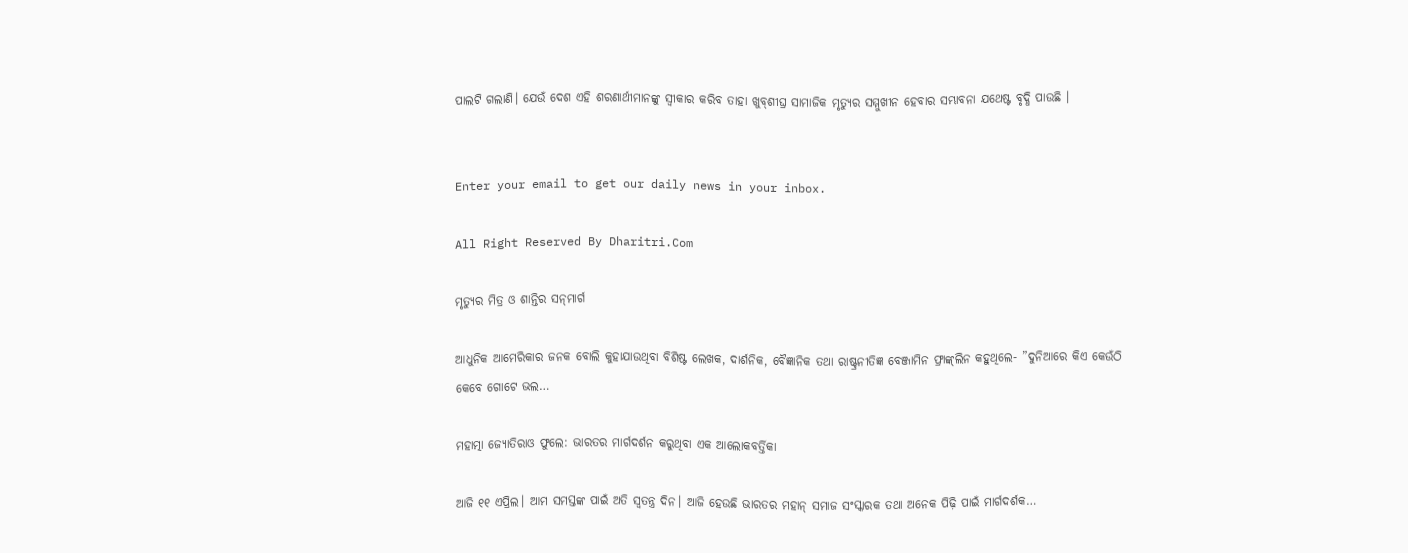ପାଲଟି ଗଲାଣି। ଯେଉଁ ଦେଶ ଏହି ଶରଣାର୍ଥୀମାନଙ୍କୁ ସ୍ବୀକାର କରିବ ତାହା ଖୁବ୍‌ଶୀଘ୍ର ସାମାଜିକ ମୃତ୍ୟୁର ସମ୍ମୁଖୀନ ହେବାର ସମ୍ଭାବନା ଯଥେଷ୍ଟ ବୃଦ୍ଧି ପାଉଛି ।


Enter your email to get our daily news in your inbox.

All Right Reserved By Dharitri.Com

ମୃତ୍ୟୁର ମିତ୍ର ଓ ଶାନ୍ତିର ସନ୍‌ମାର୍ଗ

ଆଧୁନିକ ଆମେରିକାର ଜନକ ବୋଲି କୁହାଯାଉଥିବା ବିଶିଷ୍ଟ ଲେଖକ, ଦାର୍ଶନିକ, ବୈଜ୍ଞାନିକ ତଥା ରାଷ୍ଟ୍ରନୀତିଜ୍ଞ ବେଞ୍ଜାମିନ ଫ୍ରାଙ୍କ୍‌ଲିନ କହୁଥିଲେ- ”ଦୁନିଆରେ କିଏ କେଉଁଠି କେବେ ଗୋଟେ ଭଲ…

ମହାତ୍ମା ଜ୍ୟୋତିରାଓ ଫୁଲେ: ଭାରତର ମାର୍ଗଦର୍ଶନ କରୁଥିବା ଏକ ଆଲୋକବର୍ତ୍ତିକା

ଆଜି ୧୧ ଏପ୍ରିଲ। ଆମ ସମସ୍ତଙ୍କ ପାଇଁ ଅତି ସ୍ବତନ୍ତ୍ର ଦିନ। ଆଜି ହେଉଛି ଭାରତର ମହାନ୍‌ ସମାଜ ସଂସ୍କାରକ ତଥା ଅନେକ ପିଢ଼ି ପାଇଁ ମାର୍ଗଦର୍ଶକ…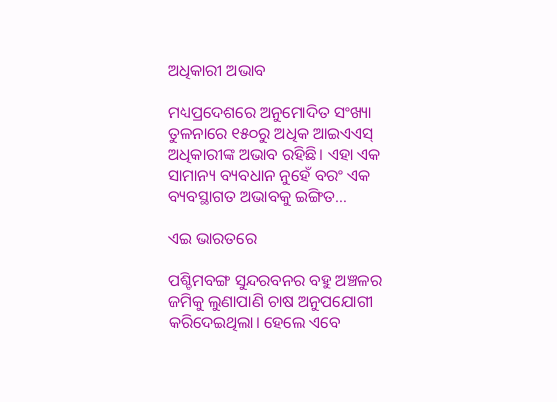ଅଧିକାରୀ ଅଭାବ

ମଧ୍ୟପ୍ରଦେଶରେ ଅନୁମୋଦିତ ସଂଖ୍ୟା ତୁଳନାରେ ୧୫୦ରୁ ଅଧିକ ଆଇଏଏସ୍‌ ଅଧିକାରୀଙ୍କ ଅଭାବ ରହିଛି। ଏହା ଏକ ସାମାନ୍ୟ ବ୍ୟବଧାନ ନୁହେଁ ବରଂ ଏକ ବ୍ୟବସ୍ଥାଗତ ଅଭାବକୁ ଇଙ୍ଗିତ…

ଏଇ ଭାରତରେ

ପଶ୍ଚିମବଙ୍ଗ ସୁନ୍ଦରବନର ବହୁ ଅଞ୍ଚଳର ଜମିକୁ ଲୁଣାପାଣି ଚାଷ ଅନୁପଯୋଗୀ କରିଦେଇଥିଲା। ହେଲେ ଏବେ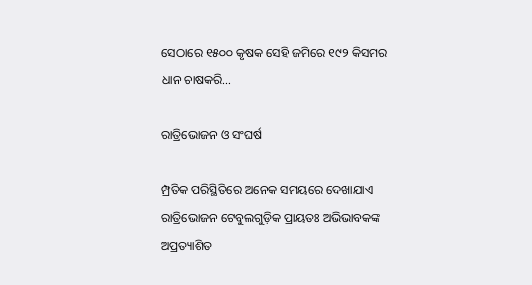ସେଠାରେ ୧୫୦୦ କୃଷକ ସେହି ଜମିରେ ୧୯୨ କିସମର ଧାନ ଚାଷକରି…

ରାତ୍ରିଭୋଜନ ଓ ସଂଘର୍ଷ

ମ୍ପ୍ରତିକ ପରିସ୍ଥିତିରେ ଅନେକ ସମୟରେ ଦେଖାଯାଏ ରାତ୍ରିଭୋଜନ ଟେବୁଲଗୁଡ଼ିକ ପ୍ରାୟତଃ ଅଭିଭାବକଙ୍କ ଅପ୍ରତ୍ୟାଶିତ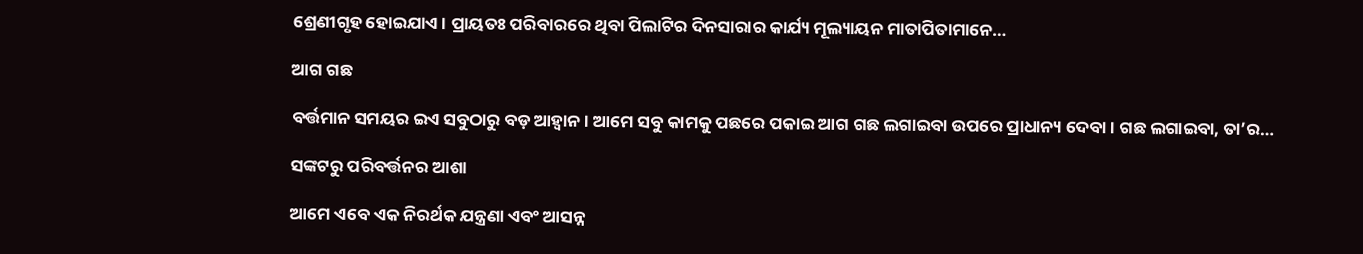ଶ୍ରେଣୀଗୃହ ହୋଇଯାଏ। ପ୍ରାୟତଃ ପରିବାରରେ ଥିବା ପିଲାଟିର ଦିନସାରାର କାର୍ଯ୍ୟ ମୂଲ୍ୟାୟନ ମାତାପିତାମାନେ…

ଆଗ ଗଛ

ବର୍ତ୍ତମାନ ସମୟର ଇଏ ସବୁଠାରୁ ବଡ଼ ଆହ୍ବାନ। ଆମେ ସବୁ କାମକୁ ପଛରେ ପକାଇ ଆଗ ଗଛ ଲଗାଇବା ଉପରେ ପ୍ରାଧାନ୍ୟ ଦେବା। ଗଛ ଲଗାଇବା, ତା’ର…

ସଙ୍କଟରୁ ପରିବର୍ତ୍ତନର ଆଶା

ଆମେ ଏବେ ଏକ ନିରର୍ଥକ ଯନ୍ତ୍ରଣା ଏବଂ ଆସନ୍ନ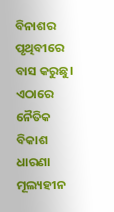ବିନାଶର ପୃଥିବୀରେ ବାସ କରୁଛୁ। ଏଠାରେ ନୈତିକ ବିକାଶ ଧାରଣା ମୂଲ୍ୟହୀନ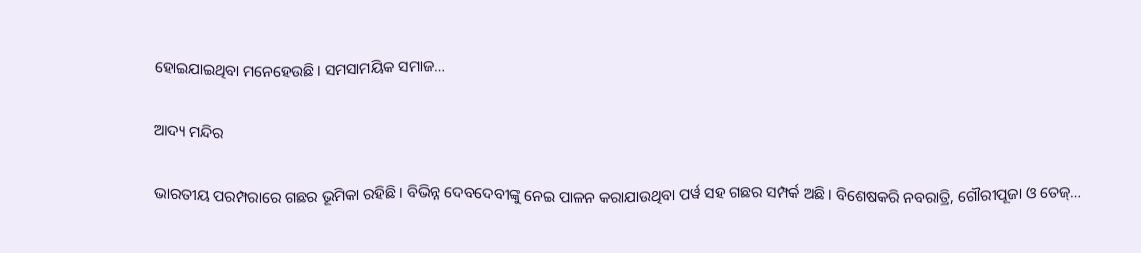ହୋଇଯାଇଥିବା ମନେହେଉଛି। ସମସାମୟିକ ସମାଜ…

ଆଦ୍ୟ ମନ୍ଦିର

ଭାରତୀୟ ପରମ୍ପରାରେ ଗଛର ଭୂମିକା ରହିଛି। ବିଭିନ୍ନ ଦେବଦେବୀଙ୍କୁ ନେଇ ପାଳନ କରାଯାଉଥିବା ପର୍ୱ ସହ ଗଛର ସମ୍ପର୍କ ଅଛି। ବିଶେଷକରି ନବରାତ୍ରି, ଗୌରୀପୂଜା ଓ ତେଜ୍‌…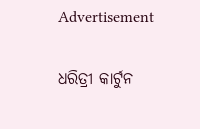Advertisement

ଧରିତ୍ରୀ କାର୍ଟୁନ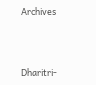Archives



Dharitri-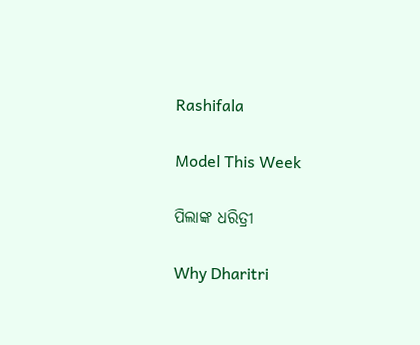Rashifala

Model This Week

ପିଲାଙ୍କ ଧରିତ୍ରୀ

Why Dharitri